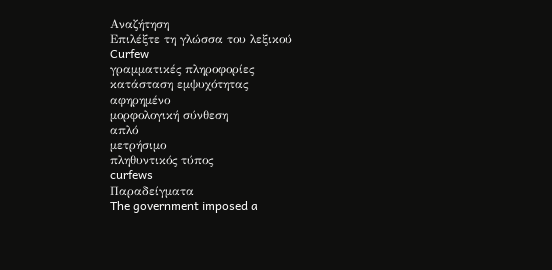Αναζήτηση
Επιλέξτε τη γλώσσα του λεξικού
Curfew
γραμματικές πληροφορίες
κατάσταση εμψυχότητας
αφηρημένο
μορφολογική σύνθεση
απλό
μετρήσιμο
πληθυντικός τύπος
curfews
Παραδείγματα
The government imposed a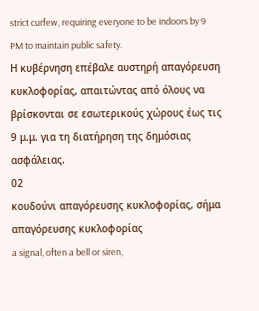strict curfew, requiring everyone to be indoors by 9 PM to maintain public safety.
Η κυβέρνηση επέβαλε αυστηρή απαγόρευση κυκλοφορίας, απαιτώντας από όλους να βρίσκονται σε εσωτερικούς χώρους έως τις 9 μ.μ. για τη διατήρηση της δημόσιας ασφάλειας.
02
κουδούνι απαγόρευσης κυκλοφορίας, σήμα απαγόρευσης κυκλοφορίας
a signal, often a bell or siren,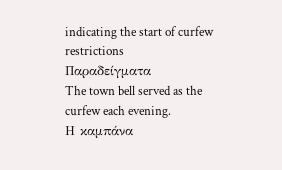indicating the start of curfew restrictions
Παραδείγματα
The town bell served as the curfew each evening.
Η καμπάνα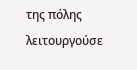της πόλης λειτουργούσε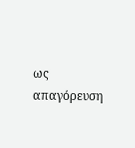ως απαγόρευση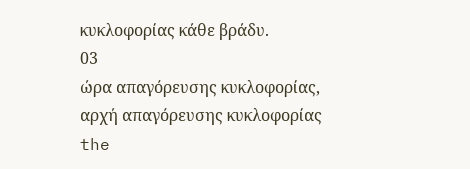κυκλοφορίας κάθε βράδυ.
03
ώρα απαγόρευσης κυκλοφορίας, αρχή απαγόρευσης κυκλοφορίας
the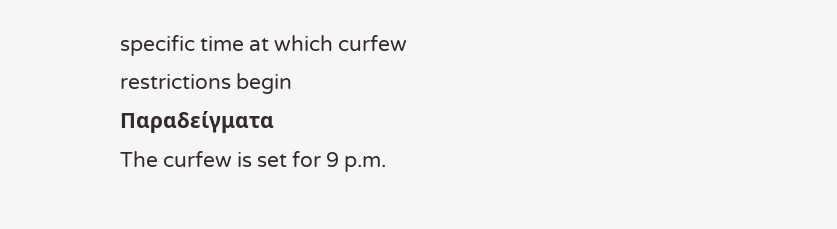specific time at which curfew restrictions begin
Παραδείγματα
The curfew is set for 9 p.m.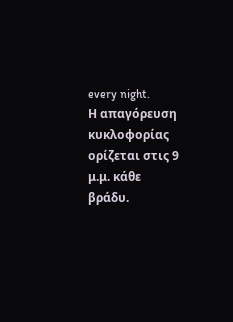every night.
Η απαγόρευση κυκλοφορίας ορίζεται στις 9 μ.μ. κάθε βράδυ.